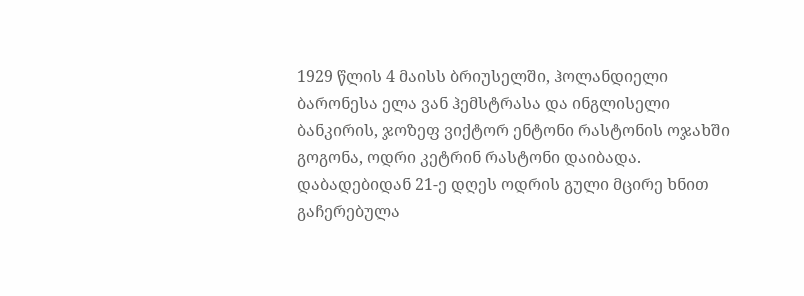1929 წლის 4 მაისს ბრიუსელში, ჰოლანდიელი ბარონესა ელა ვან ჰემსტრასა და ინგლისელი ბანკირის, ჯოზეფ ვიქტორ ენტონი რასტონის ოჯახში გოგონა, ოდრი კეტრინ რასტონი დაიბადა.
დაბადებიდან 21-ე დღეს ოდრის გული მცირე ხნით გაჩერებულა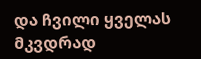და ჩვილი ყველას მკვდრად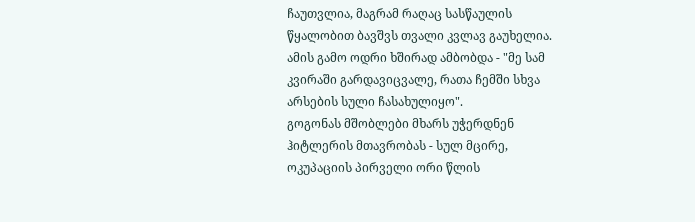ჩაუთვლია, მაგრამ რაღაც სასწაულის წყალობით ბავშვს თვალი კვლავ გაუხელია. ამის გამო ოდრი ხშირად ამბობდა - "მე სამ კვირაში გარდავიცვალე, რათა ჩემში სხვა არსების სული ჩასახულიყო".
გოგონას მშობლები მხარს უჭერდნენ ჰიტლერის მთავრობას - სულ მცირე, ოკუპაციის პირველი ორი წლის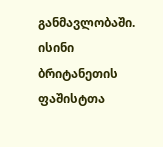განმავლობაში. ისინი ბრიტანეთის ფაშისტთა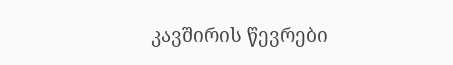კავშირის წევრები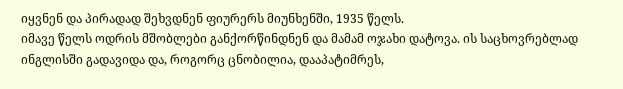იყვნენ და პირადად შეხვდნენ ფიურერს მიუნხენში, 1935 წელს.
იმავე წელს ოდრის მშობლები განქორწინდნენ და მამამ ოჯახი დატოვა. ის საცხოვრებლად ინგლისში გადავიდა და, როგორც ცნობილია, დააპატიმრეს,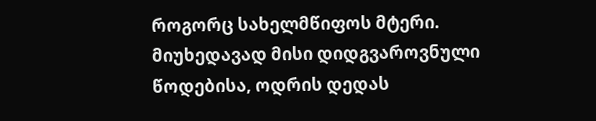როგორც სახელმწიფოს მტერი. მიუხედავად მისი დიდგვაროვნული წოდებისა, ოდრის დედას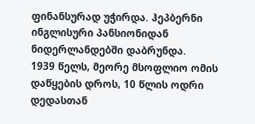ფინანსურად უჭირდა. ჰეპბერნი ინგლისური პანსიონიდან ნიდერლანდებში დაბრუნდა.
1939 წელს, მეორე მსოფლიო ომის დაწყების დროს, 10 წლის ოდრი დედასთან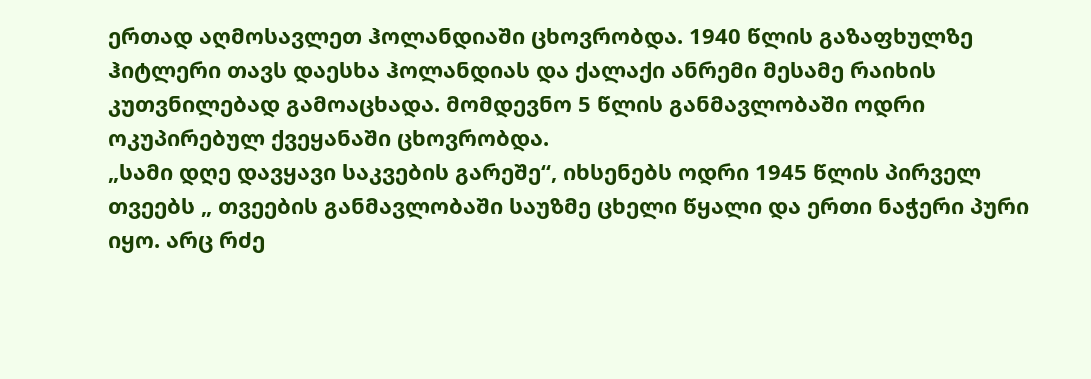ერთად აღმოსავლეთ ჰოლანდიაში ცხოვრობდა. 1940 წლის გაზაფხულზე ჰიტლერი თავს დაესხა ჰოლანდიას და ქალაქი ანრემი მესამე რაიხის კუთვნილებად გამოაცხადა. მომდევნო 5 წლის განმავლობაში ოდრი ოკუპირებულ ქვეყანაში ცხოვრობდა.
„სამი დღე დავყავი საკვების გარეშე“, იხსენებს ოდრი 1945 წლის პირველ თვეებს „ თვეების განმავლობაში საუზმე ცხელი წყალი და ერთი ნაჭერი პური იყო. არც რძე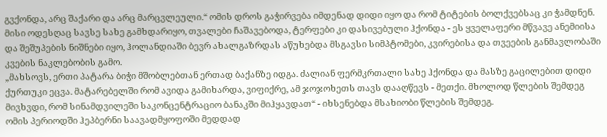გვქონდა, არც შაქარი და არც მარცვლეული.“ ომის დროს გაჭირვება იმდენად დიდი იყო და რომ ტიტების ბოლქვებსაც კი ჭამდნენ.
მისი ოდესღაც სავსე სახე გამხდარიყო, თვალები ჩაშავებოდა, ტერფები კი დასივებული ჰქონდა - ეს ყველაფერი მწვავე ანემიისა და შეშუპების ნიშნები იყო, ჰოლანდიაში ბევრ ახალგაზრდას აწუხებდა მსგავსი სიმპტომები, კვირებისა და თვეების განმავლობაში კვების ნაკლებობის გამო.
„მახსოვს, ერთი პატარა ბიჭი მშობლებთან ერთად ბაქანზე იდგა. ძალიან ფერმკრთალი სახე ჰქონდა და მასზე გაცილებით დიდი ქურთუკი ეცვა. მატარებელში რომ ავიდა გამიხარდა, ვიფიქრე, ამ ჯოჯოხეთს თავს დააღწევს - მეთქი. მხოლოდ წლების შემდეგ მივხვდი, რომ სინამდვილეში საკონცენტრაციო ბანაკში მიჰყავდათ“ - იხსენებდა მსახიობი წლების შემდეგ.
ომის პერიოდში ჰეპბერნი საავადმყოფოში მედდად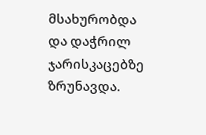მსახურობდა და დაჭრილ ჯარისკაცებზე ზრუნავდა.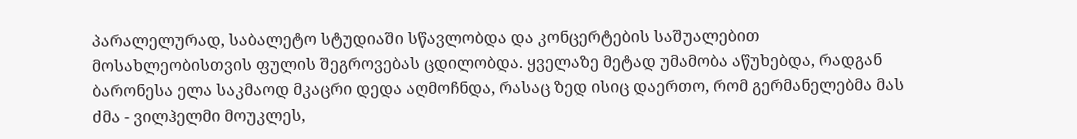პარალელურად, საბალეტო სტუდიაში სწავლობდა და კონცერტების საშუალებით მოსახლეობისთვის ფულის შეგროვებას ცდილობდა. ყველაზე მეტად უმამობა აწუხებდა, რადგან ბარონესა ელა საკმაოდ მკაცრი დედა აღმოჩნდა, რასაც ზედ ისიც დაერთო, რომ გერმანელებმა მას ძმა - ვილჰელმი მოუკლეს,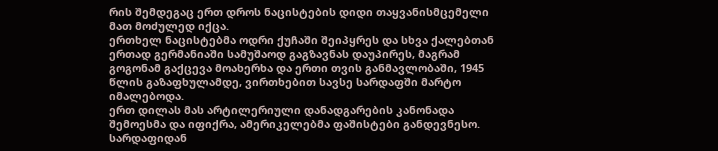რის შემდეგაც ერთ დროს ნაცისტების დიდი თაყვანისმცემელი მათ მოძულედ იქცა.
ერთხელ ნაცისტებმა ოდრი ქუჩაში შეიპყრეს და სხვა ქალებთან ერთად გერმანიაში სამუშაოდ გაგზავნას დაუპირეს, მაგრამ გოგონამ გაქცევა მოახერხა და ერთი თვის განმავლობაში, 1945 წლის გაზაფხულამდე, ვირთხებით სავსე სარდაფში მარტო იმალებოდა.
ერთ დილას მას არტილერიული დანადგარების კანონადა შემოესმა და იფიქრა, ამერიკელებმა ფაშისტები განდევნესო. სარდაფიდან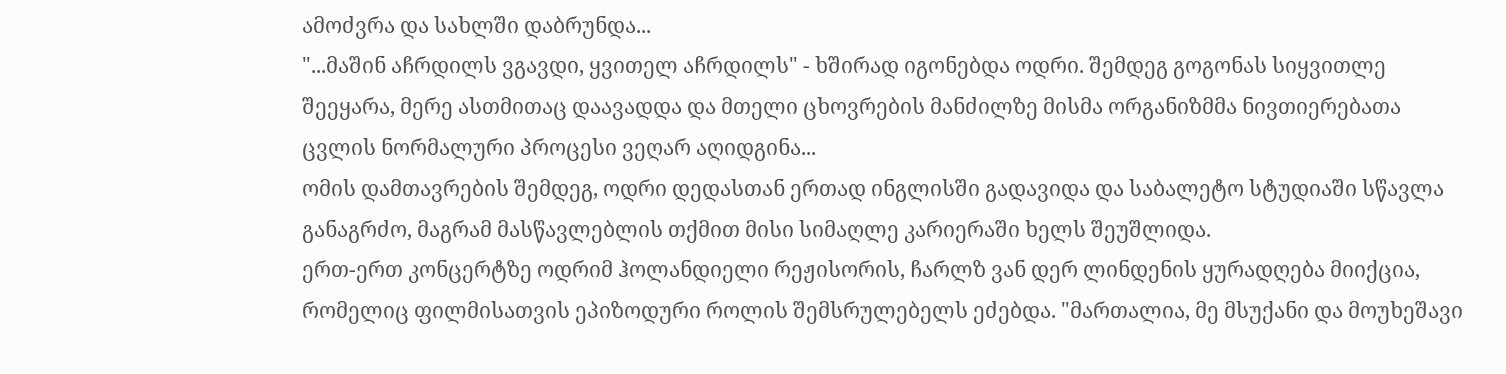ამოძვრა და სახლში დაბრუნდა...
"...მაშინ აჩრდილს ვგავდი, ყვითელ აჩრდილს" - ხშირად იგონებდა ოდრი. შემდეგ გოგონას სიყვითლე შეეყარა, მერე ასთმითაც დაავადდა და მთელი ცხოვრების მანძილზე მისმა ორგანიზმმა ნივთიერებათა ცვლის ნორმალური პროცესი ვეღარ აღიდგინა...
ომის დამთავრების შემდეგ, ოდრი დედასთან ერთად ინგლისში გადავიდა და საბალეტო სტუდიაში სწავლა განაგრძო, მაგრამ მასწავლებლის თქმით მისი სიმაღლე კარიერაში ხელს შეუშლიდა.
ერთ-ერთ კონცერტზე ოდრიმ ჰოლანდიელი რეჟისორის, ჩარლზ ვან დერ ლინდენის ყურადღება მიიქცია, რომელიც ფილმისათვის ეპიზოდური როლის შემსრულებელს ეძებდა. "მართალია, მე მსუქანი და მოუხეშავი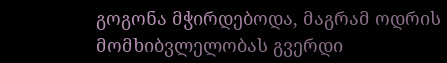გოგონა მჭირდებოდა, მაგრამ ოდრის მომხიბვლელობას გვერდი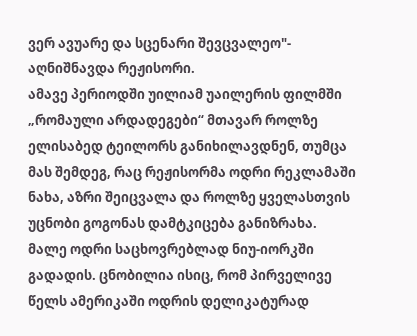ვერ ავუარე და სცენარი შევცვალეო"- აღნიშნავდა რეჟისორი.
ამავე პერიოდში უილიამ უაილერის ფილმში „რომაული არდადეგები“ მთავარ როლზე ელისაბედ ტეილორს განიხილავდნენ, თუმცა მას შემდეგ, რაც რეჟისორმა ოდრი რეკლამაში ნახა, აზრი შეიცვალა და როლზე ყველასთვის უცნობი გოგონას დამტკიცება განიზრახა.
მალე ოდრი საცხოვრებლად ნიუ-იორკში გადადის. ცნობილია ისიც, რომ პირველივე წელს ამერიკაში ოდრის დელიკატურად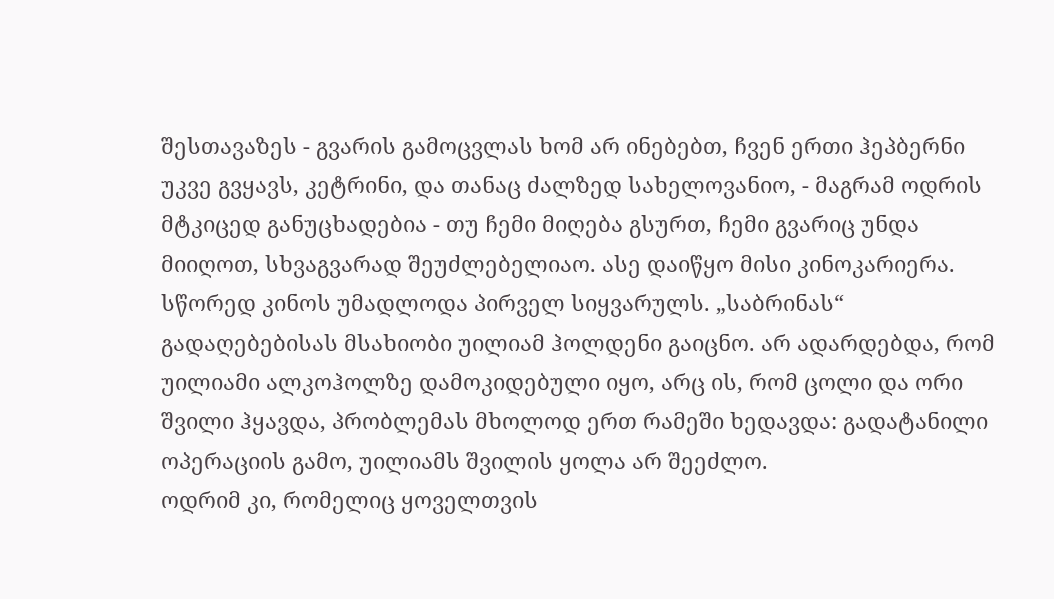შესთავაზეს - გვარის გამოცვლას ხომ არ ინებებთ, ჩვენ ერთი ჰეპბერნი უკვე გვყავს, კეტრინი, და თანაც ძალზედ სახელოვანიო, - მაგრამ ოდრის მტკიცედ განუცხადებია - თუ ჩემი მიღება გსურთ, ჩემი გვარიც უნდა მიიღოთ, სხვაგვარად შეუძლებელიაო. ასე დაიწყო მისი კინოკარიერა.
სწორედ კინოს უმადლოდა პირველ სიყვარულს. „საბრინას“ გადაღებებისას მსახიობი უილიამ ჰოლდენი გაიცნო. არ ადარდებდა, რომ უილიამი ალკოჰოლზე დამოკიდებული იყო, არც ის, რომ ცოლი და ორი შვილი ჰყავდა, პრობლემას მხოლოდ ერთ რამეში ხედავდა: გადატანილი ოპერაციის გამო, უილიამს შვილის ყოლა არ შეეძლო.
ოდრიმ კი, რომელიც ყოველთვის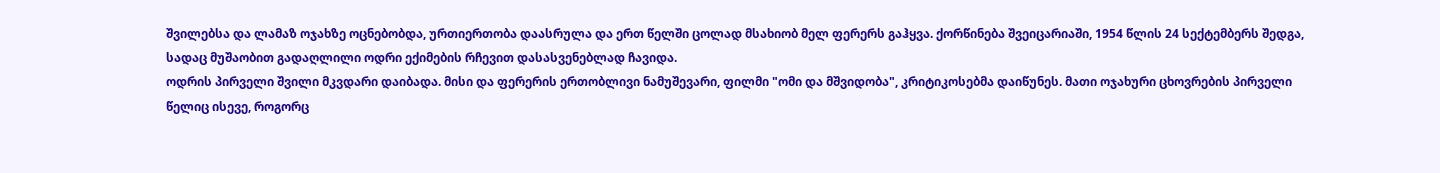შვილებსა და ლამაზ ოჯახზე ოცნებობდა, ურთიერთობა დაასრულა და ერთ წელში ცოლად მსახიობ მელ ფერერს გაჰყვა. ქორწინება შვეიცარიაში, 1954 წლის 24 სექტემბერს შედგა, სადაც მუშაობით გადაღლილი ოდრი ექიმების რჩევით დასასვენებლად ჩავიდა.
ოდრის პირველი შვილი მკვდარი დაიბადა. მისი და ფერერის ერთობლივი ნამუშევარი, ფილმი "ომი და მშვიდობა", კრიტიკოსებმა დაიწუნეს. მათი ოჯახური ცხოვრების პირველი წელიც ისევე, როგორც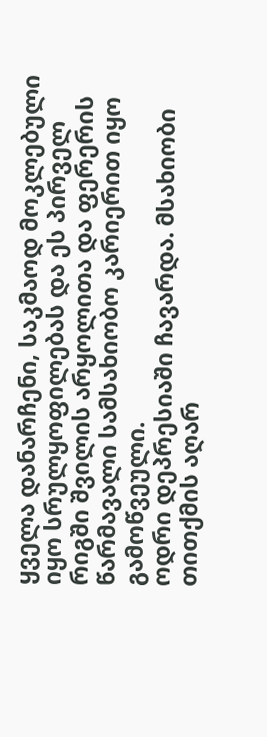ყველა დანარჩენი, საკმაოდ მოკლებული იყო სრულყოფილებას და ეს პირველ რიგში შვილის არყოლითა და ფერერის წარმავალი სამსახიობო კარიერით იყო გამოწვეული.
ოდრი დეპრესიაში ჩავარდა. მსახიობი თითქმის აღარ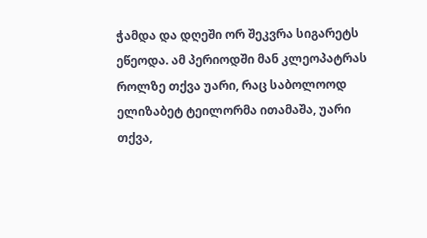ჭამდა და დღეში ორ შეკვრა სიგარეტს ეწეოდა. ამ პერიოდში მან კლეოპატრას როლზე თქვა უარი, რაც საბოლოოდ ელიზაბეტ ტეილორმა ითამაშა, უარი თქვა,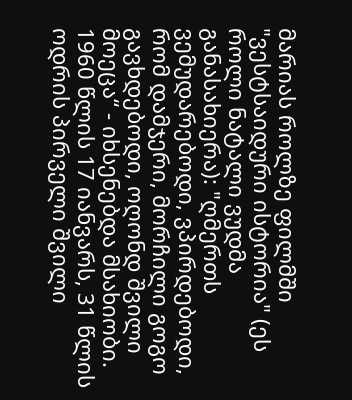მარიას როლზე ფილმში "ვესტსაიდური ისტორია" (ეს როლი ნატალი ვუდმა განასახიერა): "ღმერთს ვემუდარებოდი, ვპირდებოდი, რომ დამჯერი, მორჩილი გოგო გავხდებოდი, ოღონდ შვილი მოეცა“ - იხსენებდა მსახიობი.
1960 წლის 17 იანვარს, 31 წლის ოდრის პირველი შვილი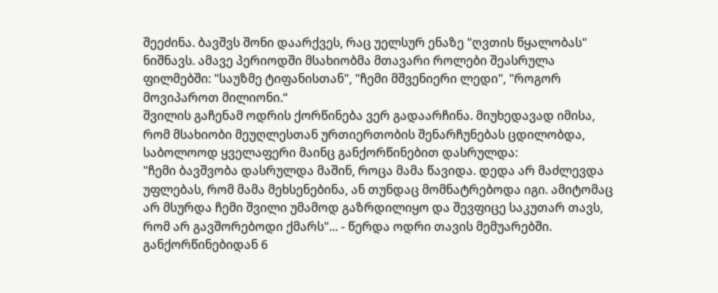შეეძინა. ბავშვს შონი დაარქვეს, რაც უელსურ ენაზე "ღვთის წყალობას" ნიშნავს. ამავე პერიოდში მსახიობმა მთავარი როლები შეასრულა ფილმებში: "საუზმე ტიფანისთან", "ჩემი მშვენიერი ლედი", "როგორ მოვიპაროთ მილიონი.“
შვილის გაჩენამ ოდრის ქორწინება ვერ გადაარჩინა. მიუხედავად იმისა, რომ მსახიობი მეუღლესთან ურთიერთობის შენარჩუნებას ცდილობდა, საბოლოოდ ყველაფერი მაინც განქორწინებით დასრულდა:
"ჩემი ბავშვობა დასრულდა მაშინ, როცა მამა წავიდა. დედა არ მაძლევდა უფლებას, რომ მამა მეხსენებინა, ან თუნდაც მომნატრებოდა იგი. ამიტომაც არ მსურდა ჩემი შვილი უმამოდ გაზრდილიყო და შევფიცე საკუთარ თავს, რომ არ გავშორებოდი ქმარს"... - წერდა ოდრი თავის მემუარებში.
განქორწინებიდან 6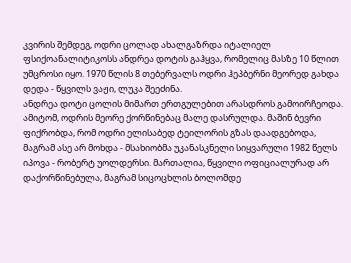კვირის შემდეგ, ოდრი ცოლად ახალგაზრდა იტალიელ ფსიქოანალიტიკოსს ანდრეა დოტის გაჰყვა, რომელიც მასზე 10 წლით უმცროსი იყო. 1970 წლის 8 თებერვალს ოდრი ჰეპბერნი მეორედ გახდა დედა - წყვილს ვაჟი, ლუკა შეეძინა.
ანდრეა დოტი ცოლის მიმართ ერთგულებით არასდროს გამოირჩეოდა. ამიტომ, ოდრის მეორე ქორწინებაც მალე დასრულდა. მაშინ ბევრი ფიქრობდა, რომ ოდრი ელისაბედ ტეილორის გზას დაადგებოდა, მაგრამ ასე არ მოხდა - მსახიობმა უკანასკნელი სიყვარული 1982 წელს იპოვა - რობერტ უოლდერსი. მართალია, წყვილი ოფიციალურად არ დაქორწინებულა, მაგრამ სიცოცხლის ბოლომდე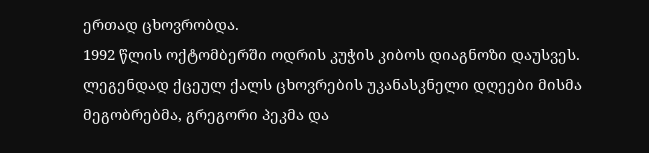ერთად ცხოვრობდა.
1992 წლის ოქტომბერში ოდრის კუჭის კიბოს დიაგნოზი დაუსვეს. ლეგენდად ქცეულ ქალს ცხოვრების უკანასკნელი დღეები მისმა მეგობრებმა, გრეგორი პეკმა და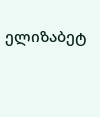ელიზაბეტ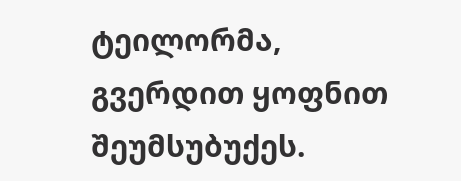ტეილორმა, გვერდით ყოფნით შეუმსუბუქეს.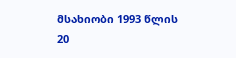მსახიობი 1993 წლის 20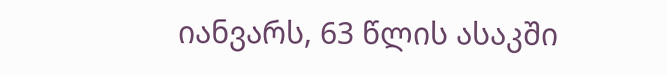იანვარს, 63 წლის ასაკში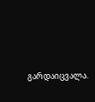გარდაიცვალა.